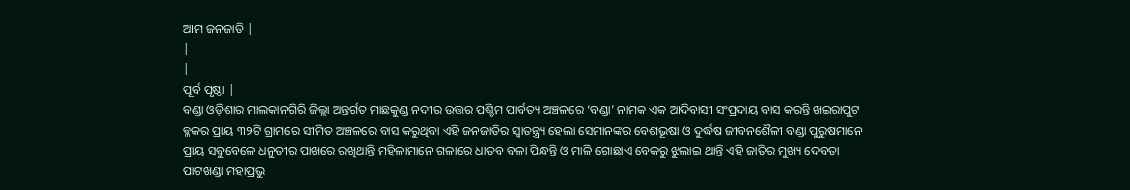ଆମ ଜନଜାତି |
|
|
ପୂର୍ବ ପୃଷ୍ଠା |
ବଣ୍ଡା ଓଡ଼ିଶାର ମାଲକାନଗିରି ଜିଲ୍ଲା ଅନ୍ତର୍ଗତ ମାଛକୁଣ୍ଡ ନଦୀର ଉତ୍ତର ପଶ୍ଚିମ ପାର୍ବତ୍ୟ ଅଞ୍ଚଳରେ ‘ବଣ୍ଡା’ ନାମକ ଏକ ଆଦିବାସୀ ସଂପ୍ରଦାୟ ବାସ କରନ୍ତି ଖଇରାପୁଟ ବ୍ଳକର ପ୍ରାୟ ୩୨ଟି ଗ୍ରାମରେ ସୀମିତ ଅଞ୍ଚଳରେ ବାସ କରୁଥିବା ଏହି ଜନଜାତିର ସ୍ବାତନ୍ତ୍ର୍ୟ ହେଲା ସେମାନଙ୍କର ବେଶଭୂଷା ଓ ଦୁର୍ଦ୍ଧଷ ଜୀବନଶୈଳୀ ବଣ୍ଡା ପୁରୁଷମାନେ ପ୍ରାୟ ସବୁବେଳେ ଧନୁତୀର ପାଖରେ ରଖିଥାନ୍ତି ମହିଳାମାନେ ଗଳାରେ ଧାତବ ବଳା ପିନ୍ଧନ୍ତି ଓ ମାଳି ଗୋଛାଏ ବେକରୁ ଝୁଲାଇ ଥାନ୍ତି ଏହି ଜାତିର ମୁଖ୍ୟ ଦେବତା ପାଟଖଣ୍ଡା ମହାପ୍ରଭୁ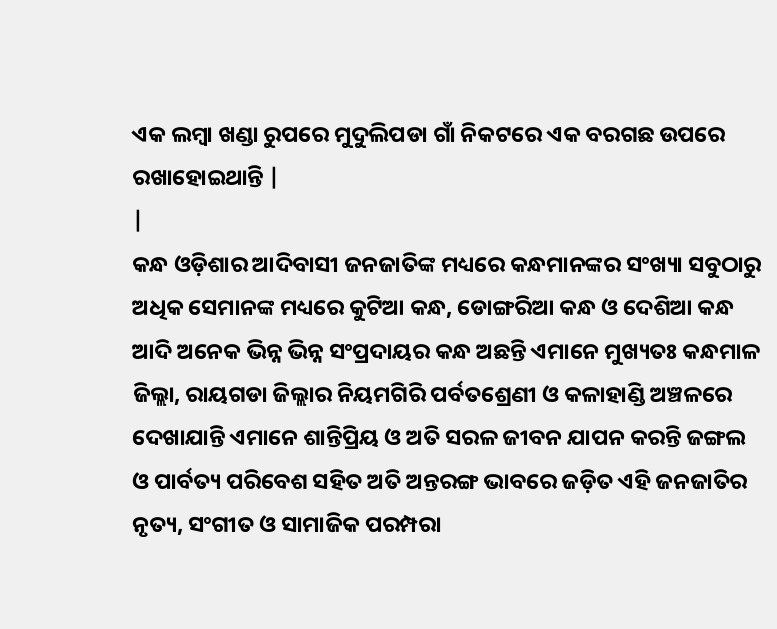ଏକ ଲମ୍ବା ଖଣ୍ଡା ରୁପରେ ମୁଦୁଲିପଡା ଗାଁ ନିକଟରେ ଏକ ବରଗଛ ଉପରେ ରଖାହୋଇଥାନ୍ତି |
|
କନ୍ଧ ଓଡ଼ିଶାର ଆଦିବାସୀ ଜନଜାତିଙ୍କ ମଧ୍ୟରେ କନ୍ଧମାନଙ୍କର ସଂଖ୍ୟା ସବୁଠାରୁ ଅଧିକ ସେମାନଙ୍କ ମଧ୍ୟରେ କୁଟିଆ କନ୍ଧ, ଡୋଙ୍ଗରିଆ କନ୍ଧ ଓ ଦେଶିଆ କନ୍ଧ ଆଦି ଅନେକ ଭିନ୍ନ ଭିନ୍ନ ସଂପ୍ରଦାୟର କନ୍ଧ ଅଛନ୍ତି ଏମାନେ ମୁଖ୍ୟତଃ କନ୍ଧମାଳ ଜିଲ୍ଲା, ରାୟଗଡା ଜିଲ୍ଲାର ନିୟମଗିରି ପର୍ବତଶ୍ରେଣୀ ଓ କଳାହାଣ୍ଡି ଅଞ୍ଚଳରେ ଦେଖାଯାନ୍ତି ଏମାନେ ଶାନ୍ତିପ୍ରିୟ ଓ ଅତି ସରଳ ଜୀବନ ଯାପନ କରନ୍ତି ଜଙ୍ଗଲ ଓ ପାର୍ବତ୍ୟ ପରିବେଶ ସହିତ ଅତି ଅନ୍ତରଙ୍ଗ ଭାବରେ ଜଡ଼ିତ ଏହି ଜନଜାତିର ନୃତ୍ୟ, ସଂଗୀତ ଓ ସାମାଜିକ ପରମ୍ପରା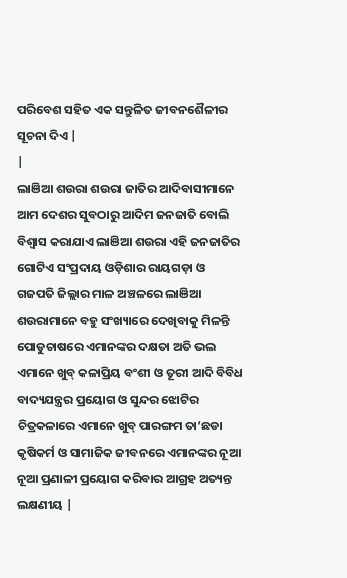ପରିବେଶ ସହିତ ଏକ ସନ୍ତୁଳିତ ଜୀବନଶୈଳୀର ସୂଚନା ଦିଏ |
|
ଲାଞିଆ ଶଉରା ଶଉରା ଜାତିର ଆଦିବାସୀମାନେ ଆମ ଦେଶର ସୁବଠାରୁ ଆଦିମ ଜନଜାତି ବୋଲି ବିଶ୍ବାସ କରାଯାଏ ଲାଞିଆ ଶଉରା ଏହି ଜନଜାତିର ଗୋଟିଏ ସଂପ୍ରଦାୟ ଓଡ଼ିଶାର ରାୟଗଡ଼ା ଓ ଗଜପତି ଜିଲ୍ଲାର ମାଳ ଅଞ୍ଚଳରେ ଲାଞିଆ ଶଉରାମାନେ ବହୁ ସଂଖ୍ୟାରେ ଦେଖିବାକୁ ମିଳନ୍ତି ପୋଡୁଚାଷରେ ଏମାନଙ୍କର ଦକ୍ଷତା ଅତି ଭଲ ଏମାନେ ଖୁବ୍ କଳାପ୍ରିୟ ବଂଶୀ ଓ ତୂରୀ ଆଦି ବିବିଧ ବାଦ୍ୟଯନ୍ତ୍ରର ପ୍ରୟୋଗ ଓ ସୁନ୍ଦର ଝୋଟିର ଚିତ୍ରକଳାରେ ଏମାନେ ଖୁବ୍ ପାରଙ୍ଗମ ତା’ଛଡା କୃଷିକର୍ମ ଓ ସାମାଜିକ ଜୀବନରେ ଏମାନଙ୍କର ନୂଆ ନୂଆ ପ୍ରଣାଳୀ ପ୍ରୟୋଗ କରିବାର ଆଗ୍ରହ ଅତ୍ୟନ୍ତ ଲକ୍ଷଣୀୟ |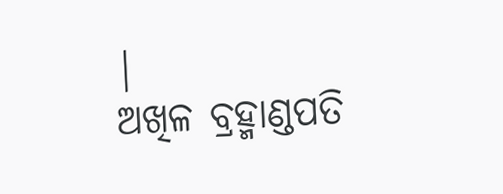|
ଅଖିଳ ବ୍ରହ୍ମାଣ୍ଡପତି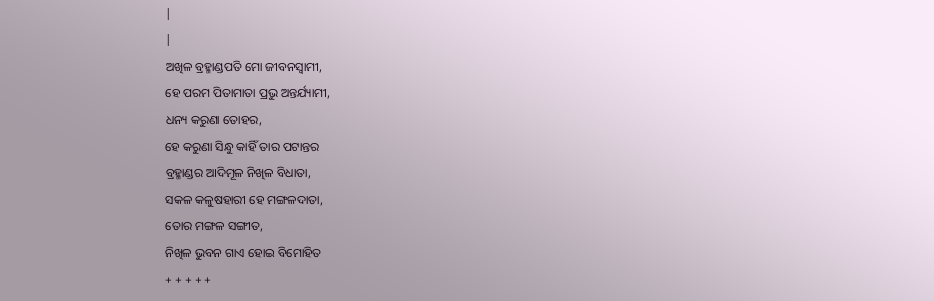|
|
ଅଖିଳ ବ୍ରହ୍ମାଣ୍ଡପତି ମୋ ଜୀବନସ୍ବାମୀ,
ହେ ପରମ ପିତାମାତା ପ୍ରଭୁ ଅନ୍ତର୍ଯ୍ୟାମୀ,
ଧନ୍ୟ କରୁଣା ତୋହର,
ହେ କରୁଣା ସିନ୍ଧୁ କାହିଁ ତାର ପଟାନ୍ତର
ବ୍ରହ୍ମାଣ୍ଡର ଆଦିମୂଳ ନିଖିଳ ବିଧାତା,
ସକଳ କଳୁଷହାରୀ ହେ ମଙ୍ଗଳଦାତା,
ତୋର ମଙ୍ଗଳ ସଙ୍ଗୀତ,
ନିଖିଳ ଭୁବନ ଗାଏ ହୋଇ ବିମୋହିତ
+ + + + +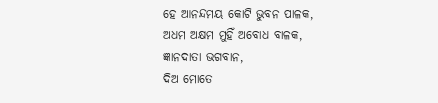ହେ ଆନନ୍ଦମୟ କୋଟି ଭୁବନ ପାଳକ,
ଅଧମ ଅକ୍ଷମ ମୁହିଁ ଅବୋଧ ବାଳକ,
ଜ୍ଞାନଦାତା ଭଗବାନ,
ଦିଅ ମୋତେ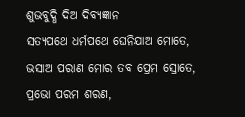ଶୁଭବୁଦ୍ଧି ଦିଅ ଦିବ୍ୟଜ୍ଞାନ
ସତ୍ୟପଥେ ଧର୍ମପଥେ ଘେନିଯାଅ ମୋତେ,
ଭସାଅ ପରାଣ ମୋର ତବ ପ୍ରେମ ସ୍ରୋତେ,
ପ୍ରଭୋ ପରମ ଶରଣ,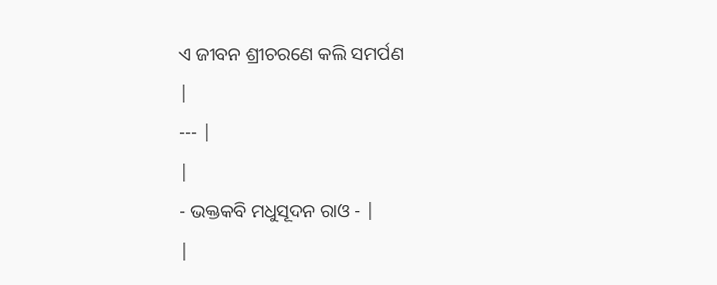ଏ ଜୀବନ ଶ୍ରୀଚରଣେ କଲି ସମର୍ପଣ
|
--- |
|
- ଭକ୍ତକବି ମଧୁସୂଦନ ରାଓ - |
|